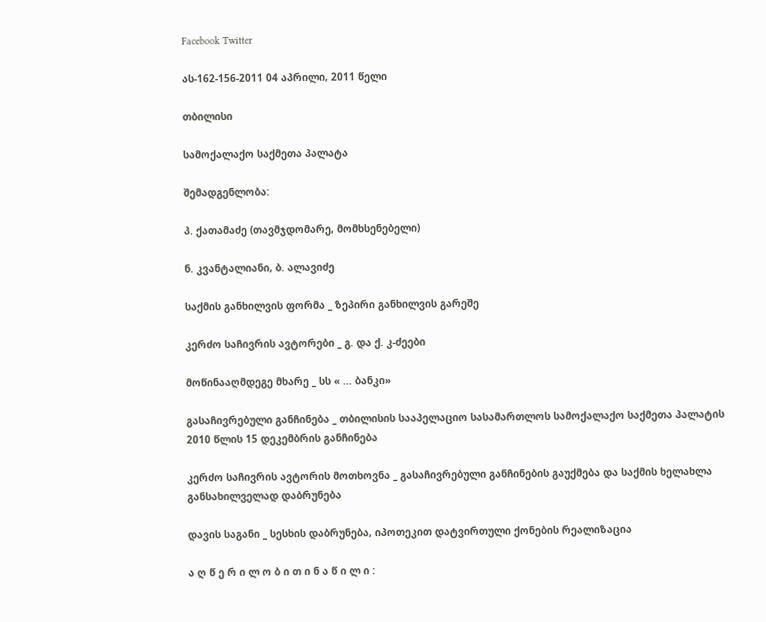Facebook Twitter

ას-162-156-2011 04 აპრილი, 2011 წელი

თბილისი

სამოქალაქო საქმეთა პალატა

შემადგენლობა:

პ. ქათამაძე (თავმჯდომარე, მომხსენებელი)

ნ. კვანტალიანი, ბ. ალავიძე

საქმის განხილვის ფორმა _ ზეპირი განხილვის გარეშე

კერძო საჩივრის ავტორები _ გ. და ქ. კ-ძეები

მოწინააღმდეგე მხარე _ სს « ... ბანკი»

გასაჩივრებული განჩინება _ თბილისის სააპელაციო სასამართლოს სამოქალაქო საქმეთა პალატის 2010 წლის 15 დეკემბრის განჩინება

კერძო საჩივრის ავტორის მოთხოვნა _ გასაჩივრებული განჩინების გაუქმება და საქმის ხელახლა განსახილველად დაბრუნება

დავის საგანი _ სესხის დაბრუნება, იპოთეკით დატვირთული ქონების რეალიზაცია

ა ღ წ ე რ ი ლ ო ბ ი თ ი ნ ა წ ი ლ ი :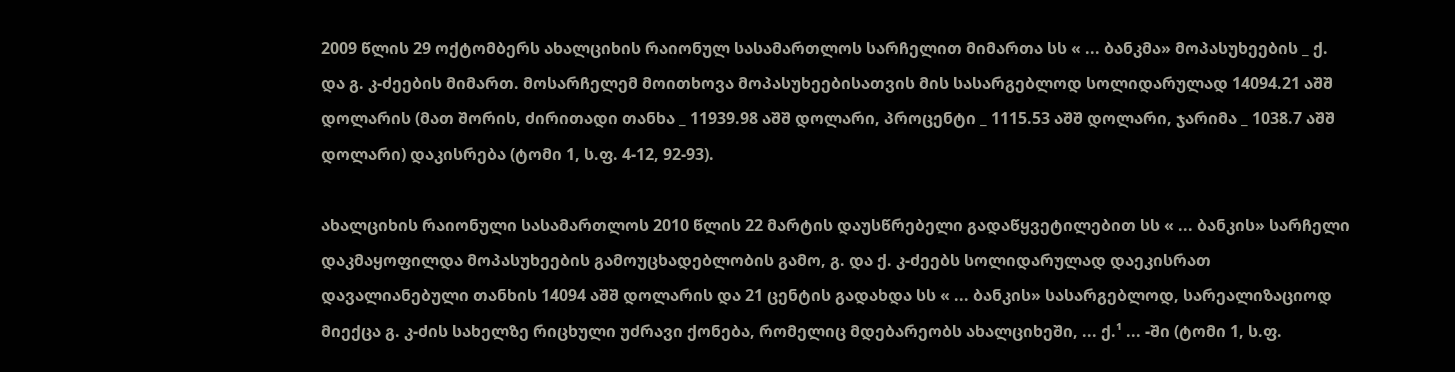2009 წლის 29 ოქტომბერს ახალციხის რაიონულ სასამართლოს სარჩელით მიმართა სს « ... ბანკმა» მოპასუხეების _ ქ. და გ. კ-ძეების მიმართ. მოსარჩელემ მოითხოვა მოპასუხეებისათვის მის სასარგებლოდ სოლიდარულად 14094.21 აშშ დოლარის (მათ შორის, ძირითადი თანხა _ 11939.98 აშშ დოლარი, პროცენტი _ 1115.53 აშშ დოლარი, ჯარიმა _ 1038.7 აშშ დოლარი) დაკისრება (ტომი 1, ს.ფ. 4-12, 92-93).

ახალციხის რაიონული სასამართლოს 2010 წლის 22 მარტის დაუსწრებელი გადაწყვეტილებით სს « ... ბანკის» სარჩელი დაკმაყოფილდა მოპასუხეების გამოუცხადებლობის გამო, გ. და ქ. კ-ძეებს სოლიდარულად დაეკისრათ დავალიანებული თანხის 14094 აშშ დოლარის და 21 ცენტის გადახდა სს « ... ბანკის» სასარგებლოდ, სარეალიზაციოდ მიექცა გ. კ-ძის სახელზე რიცხული უძრავი ქონება, რომელიც მდებარეობს ახალციხეში, ... ქ.¹ ... -ში (ტომი 1, ს.ფ.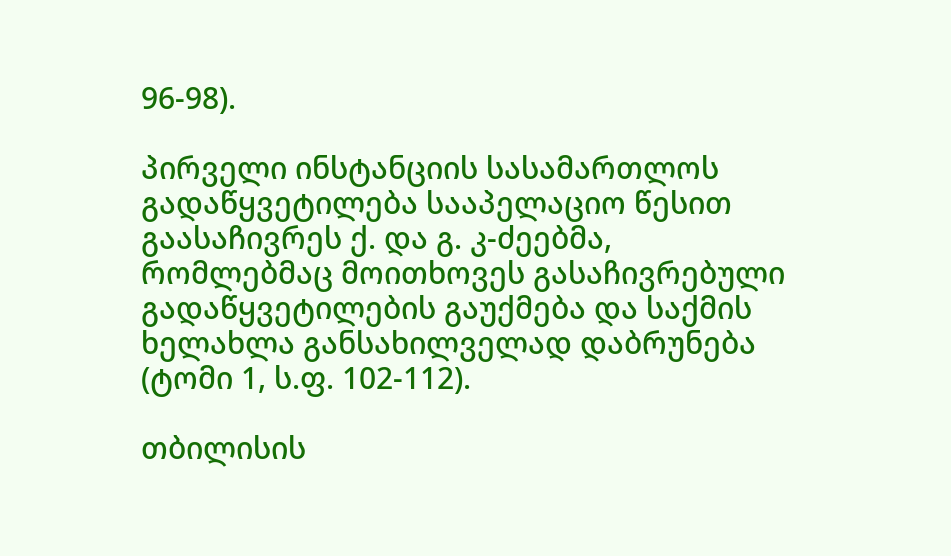96-98).

პირველი ინსტანციის სასამართლოს გადაწყვეტილება სააპელაციო წესით გაასაჩივრეს ქ. და გ. კ-ძეებმა, რომლებმაც მოითხოვეს გასაჩივრებული გადაწყვეტილების გაუქმება და საქმის ხელახლა განსახილველად დაბრუნება (ტომი 1, ს.ფ. 102-112).

თბილისის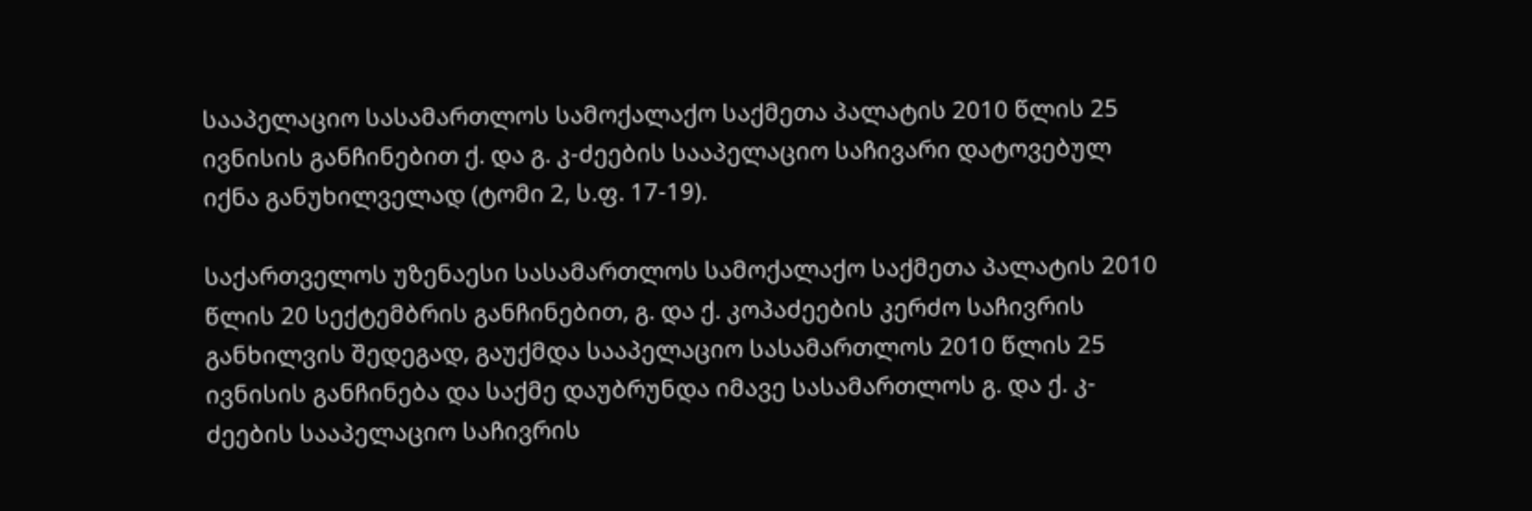სააპელაციო სასამართლოს სამოქალაქო საქმეთა პალატის 2010 წლის 25 ივნისის განჩინებით ქ. და გ. კ-ძეების სააპელაციო საჩივარი დატოვებულ იქნა განუხილველად (ტომი 2, ს.ფ. 17-19).

საქართველოს უზენაესი სასამართლოს სამოქალაქო საქმეთა პალატის 2010 წლის 20 სექტემბრის განჩინებით, გ. და ქ. კოპაძეების კერძო საჩივრის განხილვის შედეგად, გაუქმდა სააპელაციო სასამართლოს 2010 წლის 25 ივნისის განჩინება და საქმე დაუბრუნდა იმავე სასამართლოს გ. და ქ. კ-ძეების სააპელაციო საჩივრის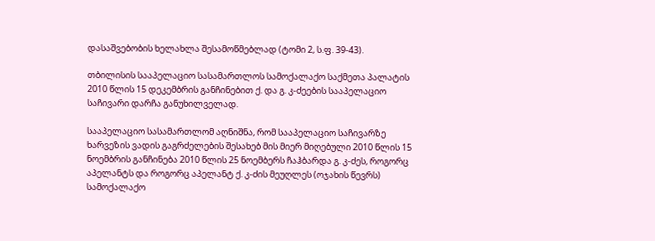დასაშვებობის ხელახლა შესამოწმებლად (ტომი 2, ს.ფ. 39-43).

თბილისის სააპელაციო სასამართლოს სამოქალაქო საქმეთა პალატის 2010 წლის 15 დეკემბრის განჩინებით ქ. და გ. კ-ძეების სააპელაციო საჩივარი დარჩა განუხილველად.

სააპელაციო სასამართლომ აღნიშნა, რომ სააპელაციო საჩივარზე ხარვეზის ვადის გაგრძელების შესახებ მის მიერ მიღებული 2010 წლის 15 ნოემბრის განჩინება 2010 წლის 25 ნოემბერს ჩაჰბარდა გ. კ-ძეს, როგორც აპელანტს და როგორც აპელანტ ქ. კ-ძის მეუღლეს (ოჯახის წევრს) სამოქალაქო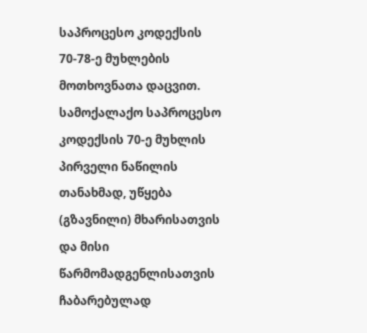საპროცესო კოდექსის 70-78-ე მუხლების მოთხოვნათა დაცვით. სამოქალაქო საპროცესო კოდექსის 70-ე მუხლის პირველი ნაწილის თანახმად, უწყება (გზავნილი) მხარისათვის და მისი წარმომადგენლისათვის ჩაბარებულად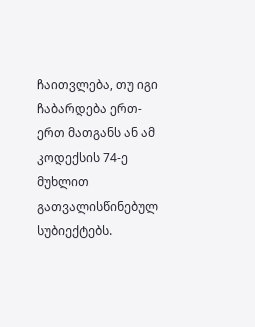ჩაითვლება, თუ იგი ჩაბარდება ერთ-ერთ მათგანს ან ამ კოდექსის 74-ე მუხლით გათვალისწინებულ სუბიექტებს.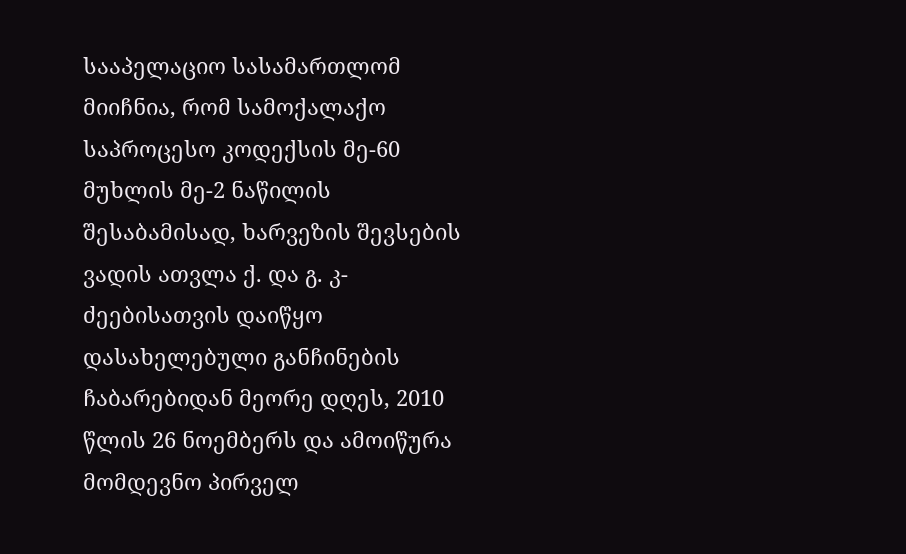სააპელაციო სასამართლომ მიიჩნია, რომ სამოქალაქო საპროცესო კოდექსის მე-60 მუხლის მე-2 ნაწილის შესაბამისად, ხარვეზის შევსების ვადის ათვლა ქ. და გ. კ-ძეებისათვის დაიწყო დასახელებული განჩინების ჩაბარებიდან მეორე დღეს, 2010 წლის 26 ნოემბერს და ამოიწურა მომდევნო პირველ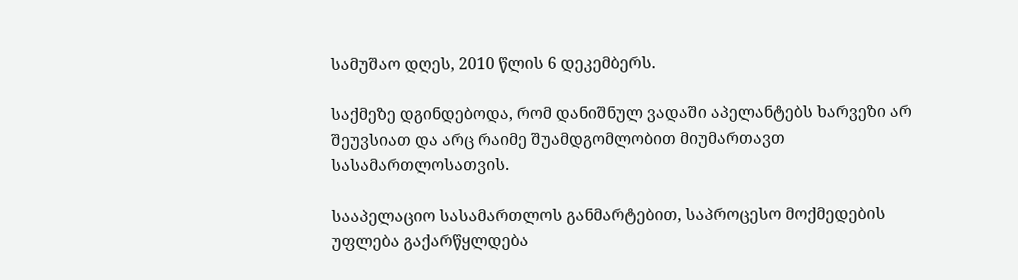სამუშაო დღეს, 2010 წლის 6 დეკემბერს.

საქმეზე დგინდებოდა, რომ დანიშნულ ვადაში აპელანტებს ხარვეზი არ შეუვსიათ და არც რაიმე შუამდგომლობით მიუმართავთ სასამართლოსათვის.

სააპელაციო სასამართლოს განმარტებით, საპროცესო მოქმედების უფლება გაქარწყლდება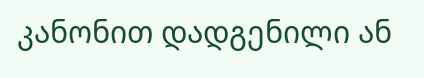კანონით დადგენილი ან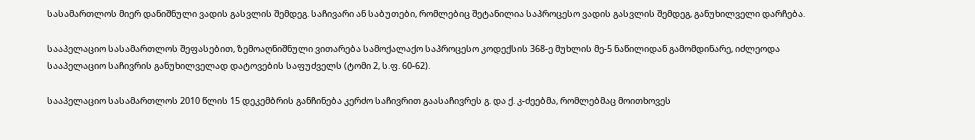სასამართლოს მიერ დანიშნული ვადის გასვლის შემდეგ. საჩივარი ან საბუთები, რომლებიც შეტანილია საპროცესო ვადის გასვლის შემდეგ, განუხილველი დარჩება.

სააპელაციო სასამართლოს შეფასებით, ზემოაღნიშნული ვითარება სამოქალაქო საპროცესო კოდექსის 368-ე მუხლის მე-5 ნაწილიდან გამომდინარე, იძლეოდა სააპელაციო საჩივრის განუხილველად დატოვების საფუძველს (ტომი 2, ს.ფ. 60-62).

სააპელაციო სასამართლოს 2010 წლის 15 დეკემბრის განჩინება კერძო საჩივრით გაასაჩივრეს გ. და ქ. კ-ძეებმა, რომლებმაც მოითხოვეს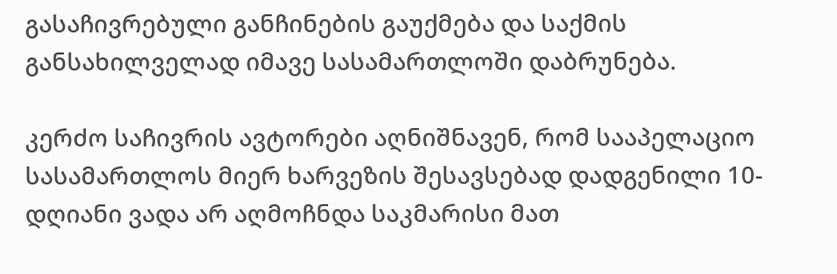გასაჩივრებული განჩინების გაუქმება და საქმის განსახილველად იმავე სასამართლოში დაბრუნება.

კერძო საჩივრის ავტორები აღნიშნავენ, რომ სააპელაციო სასამართლოს მიერ ხარვეზის შესავსებად დადგენილი 10-დღიანი ვადა არ აღმოჩნდა საკმარისი მათ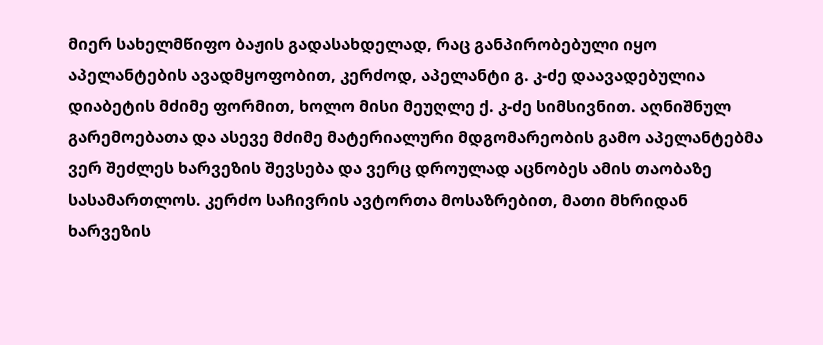მიერ სახელმწიფო ბაჟის გადასახდელად, რაც განპირობებული იყო აპელანტების ავადმყოფობით, კერძოდ, აპელანტი გ. კ-ძე დაავადებულია დიაბეტის მძიმე ფორმით, ხოლო მისი მეუღლე ქ. კ-ძე სიმსივნით. აღნიშნულ გარემოებათა და ასევე მძიმე მატერიალური მდგომარეობის გამო აპელანტებმა ვერ შეძლეს ხარვეზის შევსება და ვერც დროულად აცნობეს ამის თაობაზე სასამართლოს. კერძო საჩივრის ავტორთა მოსაზრებით, მათი მხრიდან ხარვეზის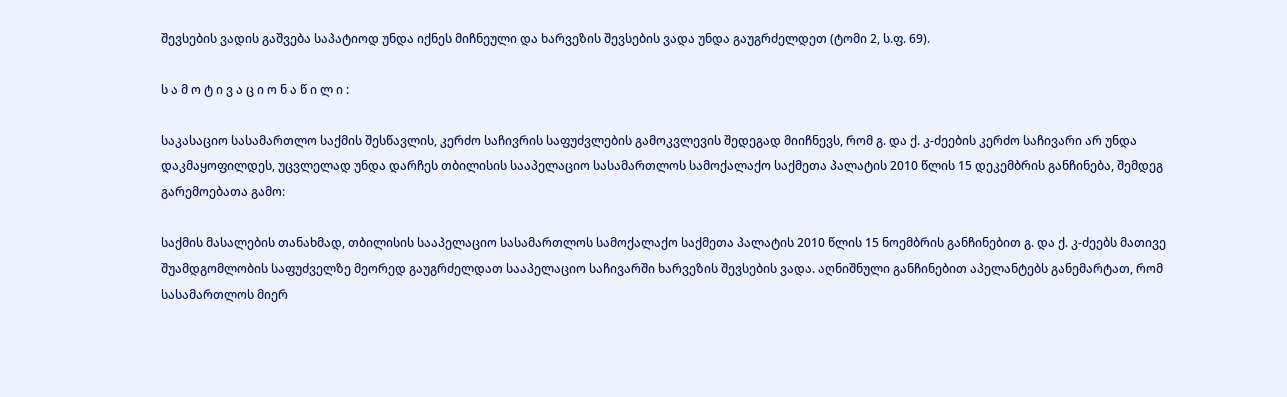შევსების ვადის გაშვება საპატიოდ უნდა იქნეს მიჩნეული და ხარვეზის შევსების ვადა უნდა გაუგრძელდეთ (ტომი 2, ს.ფ. 69).

ს ა მ ო ტ ი ვ ა ც ი ო ნ ა წ ი ლ ი :

საკასაციო სასამართლო საქმის შესწავლის, კერძო საჩივრის საფუძვლების გამოკვლევის შედეგად მიიჩნევს, რომ გ. და ქ. კ-ძეების კერძო საჩივარი არ უნდა დაკმაყოფილდეს, უცვლელად უნდა დარჩეს თბილისის სააპელაციო სასამართლოს სამოქალაქო საქმეთა პალატის 2010 წლის 15 დეკემბრის განჩინება, შემდეგ გარემოებათა გამო:

საქმის მასალების თანახმად, თბილისის სააპელაციო სასამართლოს სამოქალაქო საქმეთა პალატის 2010 წლის 15 ნოემბრის განჩინებით გ. და ქ. კ-ძეებს მათივე შუამდგომლობის საფუძველზე მეორედ გაუგრძელდათ სააპელაციო საჩივარში ხარვეზის შევსების ვადა. აღნიშნული განჩინებით აპელანტებს განემარტათ, რომ სასამართლოს მიერ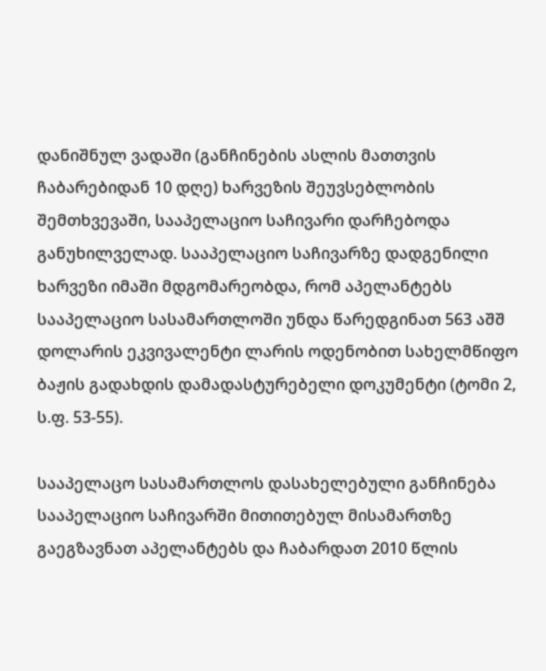დანიშნულ ვადაში (განჩინების ასლის მათთვის ჩაბარებიდან 10 დღე) ხარვეზის შეუვსებლობის შემთხვევაში, სააპელაციო საჩივარი დარჩებოდა განუხილველად. სააპელაციო საჩივარზე დადგენილი ხარვეზი იმაში მდგომარეობდა, რომ აპელანტებს სააპელაციო სასამართლოში უნდა წარედგინათ 563 აშშ დოლარის ეკვივალენტი ლარის ოდენობით სახელმწიფო ბაჟის გადახდის დამადასტურებელი დოკუმენტი (ტომი 2, ს.ფ. 53-55).

სააპელაცო სასამართლოს დასახელებული განჩინება სააპელაციო საჩივარში მითითებულ მისამართზე გაეგზავნათ აპელანტებს და ჩაბარდათ 2010 წლის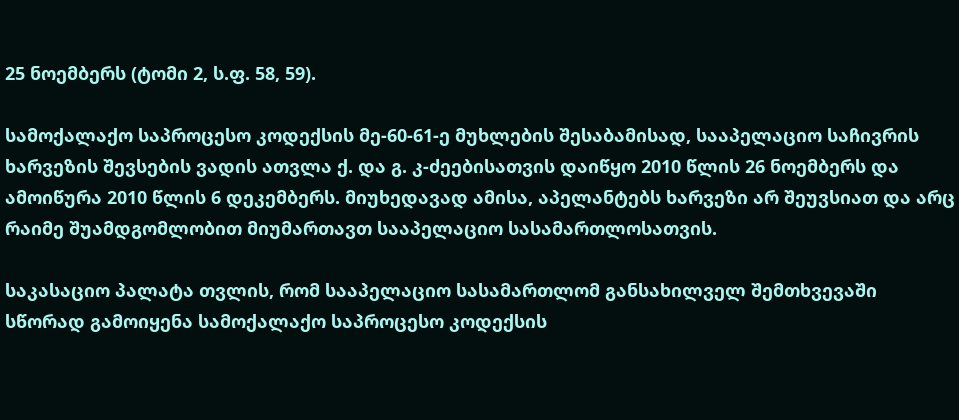25 ნოემბერს (ტომი 2, ს.ფ. 58, 59).

სამოქალაქო საპროცესო კოდექსის მე-60-61-ე მუხლების შესაბამისად, სააპელაციო საჩივრის ხარვეზის შევსების ვადის ათვლა ქ. და გ. კ-ძეებისათვის დაიწყო 2010 წლის 26 ნოემბერს და ამოიწურა 2010 წლის 6 დეკემბერს. მიუხედავად ამისა, აპელანტებს ხარვეზი არ შეუვსიათ და არც რაიმე შუამდგომლობით მიუმართავთ სააპელაციო სასამართლოსათვის.

საკასაციო პალატა თვლის, რომ სააპელაციო სასამართლომ განსახილველ შემთხვევაში სწორად გამოიყენა სამოქალაქო საპროცესო კოდექსის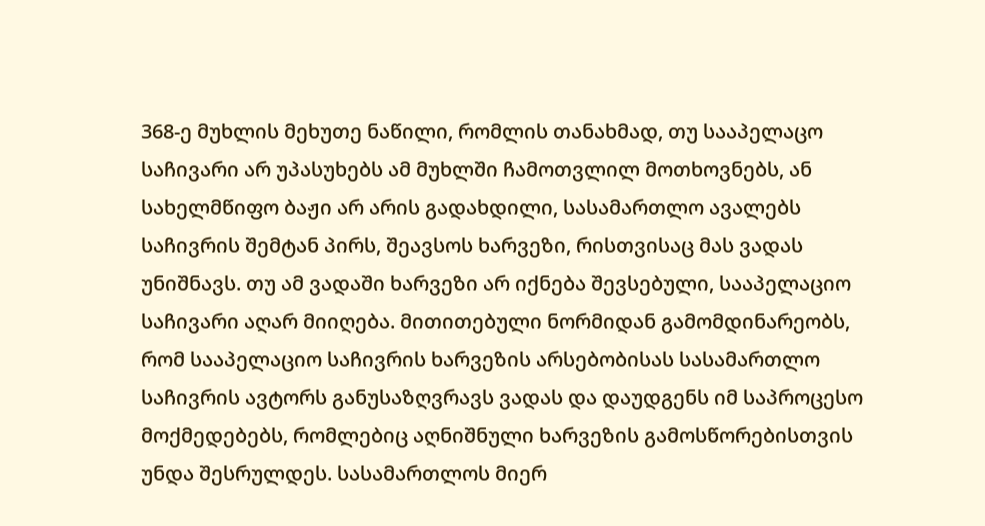368-ე მუხლის მეხუთე ნაწილი, რომლის თანახმად, თუ სააპელაცო საჩივარი არ უპასუხებს ამ მუხლში ჩამოთვლილ მოთხოვნებს, ან სახელმწიფო ბაჟი არ არის გადახდილი, სასამართლო ავალებს საჩივრის შემტან პირს, შეავსოს ხარვეზი, რისთვისაც მას ვადას უნიშნავს. თუ ამ ვადაში ხარვეზი არ იქნება შევსებული, სააპელაციო საჩივარი აღარ მიიღება. მითითებული ნორმიდან გამომდინარეობს, რომ სააპელაციო საჩივრის ხარვეზის არსებობისას სასამართლო საჩივრის ავტორს განუსაზღვრავს ვადას და დაუდგენს იმ საპროცესო მოქმედებებს, რომლებიც აღნიშნული ხარვეზის გამოსწორებისთვის უნდა შესრულდეს. სასამართლოს მიერ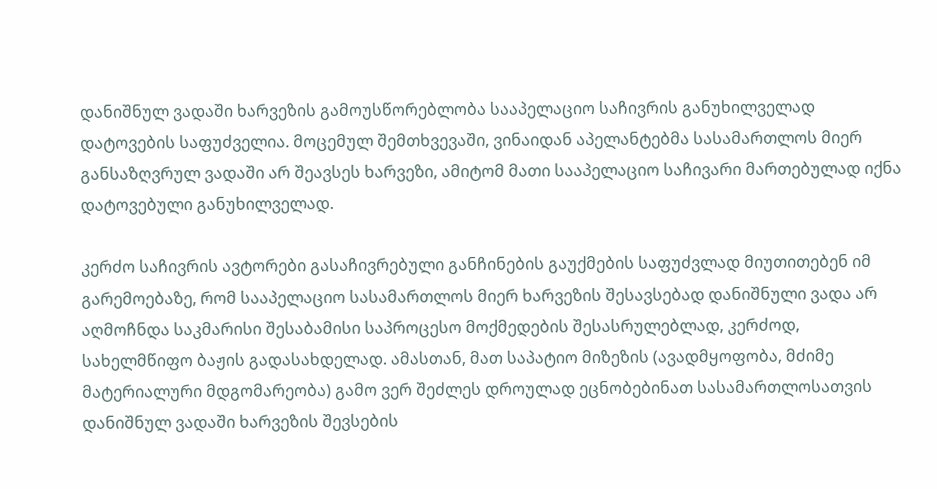დანიშნულ ვადაში ხარვეზის გამოუსწორებლობა სააპელაციო საჩივრის განუხილველად დატოვების საფუძველია. მოცემულ შემთხვევაში, ვინაიდან აპელანტებმა სასამართლოს მიერ განსაზღვრულ ვადაში არ შეავსეს ხარვეზი, ამიტომ მათი სააპელაციო საჩივარი მართებულად იქნა დატოვებული განუხილველად.

კერძო საჩივრის ავტორები გასაჩივრებული განჩინების გაუქმების საფუძვლად მიუთითებენ იმ გარემოებაზე, რომ სააპელაციო სასამართლოს მიერ ხარვეზის შესავსებად დანიშნული ვადა არ აღმოჩნდა საკმარისი შესაბამისი საპროცესო მოქმედების შესასრულებლად, კერძოდ, სახელმწიფო ბაჟის გადასახდელად. ამასთან, მათ საპატიო მიზეზის (ავადმყოფობა, მძიმე მატერიალური მდგომარეობა) გამო ვერ შეძლეს დროულად ეცნობებინათ სასამართლოსათვის დანიშნულ ვადაში ხარვეზის შევსების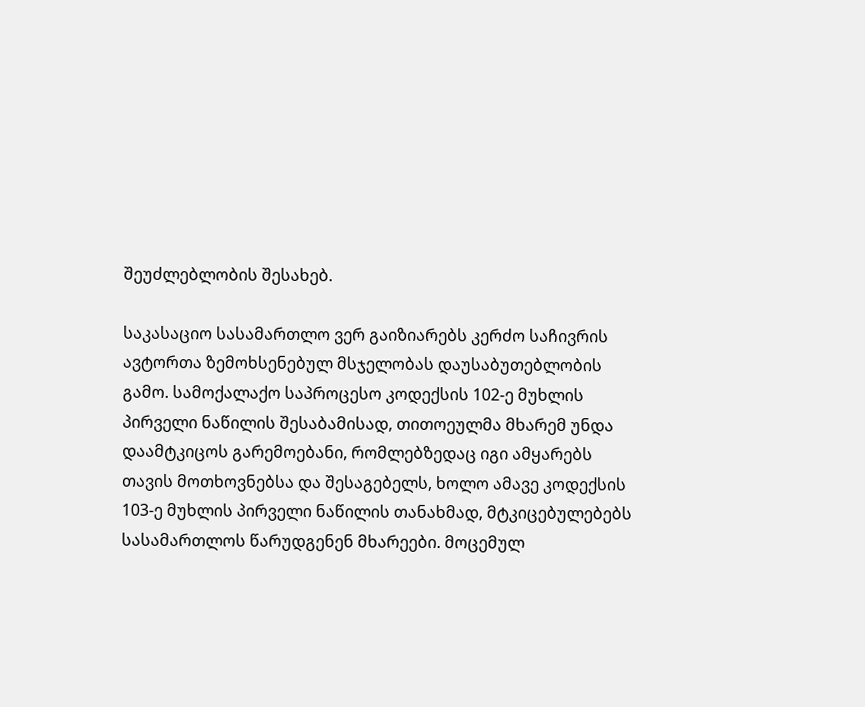შეუძლებლობის შესახებ.

საკასაციო სასამართლო ვერ გაიზიარებს კერძო საჩივრის ავტორთა ზემოხსენებულ მსჯელობას დაუსაბუთებლობის გამო. სამოქალაქო საპროცესო კოდექსის 102-ე მუხლის პირველი ნაწილის შესაბამისად, თითოეულმა მხარემ უნდა დაამტკიცოს გარემოებანი, რომლებზედაც იგი ამყარებს თავის მოთხოვნებსა და შესაგებელს, ხოლო ამავე კოდექსის 103-ე მუხლის პირველი ნაწილის თანახმად, მტკიცებულებებს სასამართლოს წარუდგენენ მხარეები. მოცემულ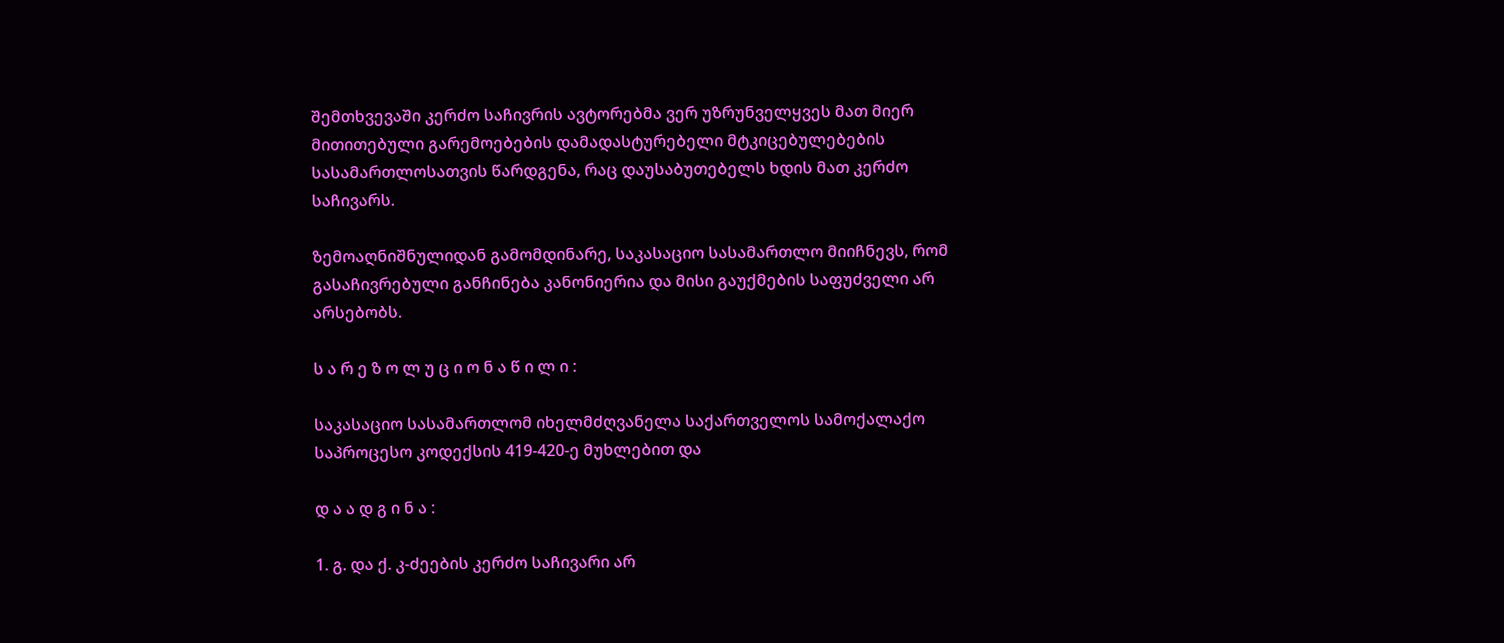შემთხვევაში კერძო საჩივრის ავტორებმა ვერ უზრუნველყვეს მათ მიერ მითითებული გარემოებების დამადასტურებელი მტკიცებულებების სასამართლოსათვის წარდგენა, რაც დაუსაბუთებელს ხდის მათ კერძო საჩივარს.

ზემოაღნიშნულიდან გამომდინარე, საკასაციო სასამართლო მიიჩნევს, რომ გასაჩივრებული განჩინება კანონიერია და მისი გაუქმების საფუძველი არ არსებობს.

ს ა რ ე ზ ო ლ უ ც ი ო ნ ა წ ი ლ ი :

საკასაციო სასამართლომ იხელმძღვანელა საქართველოს სამოქალაქო საპროცესო კოდექსის 419-420-ე მუხლებით და

დ ა ა დ გ ი ნ ა :

1. გ. და ქ. კ-ძეების კერძო საჩივარი არ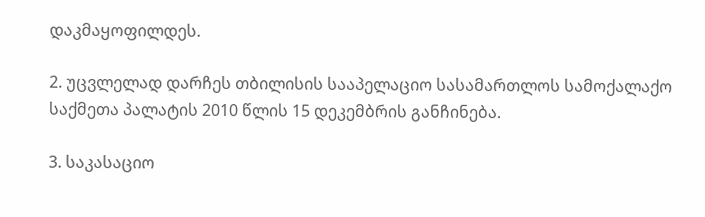დაკმაყოფილდეს.

2. უცვლელად დარჩეს თბილისის სააპელაციო სასამართლოს სამოქალაქო საქმეთა პალატის 2010 წლის 15 დეკემბრის განჩინება.

3. საკასაციო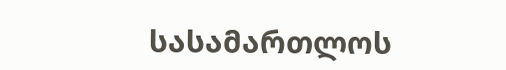სასამართლოს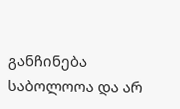განჩინება საბოლოოა და არ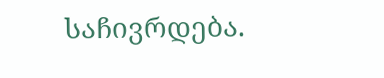საჩივრდება.